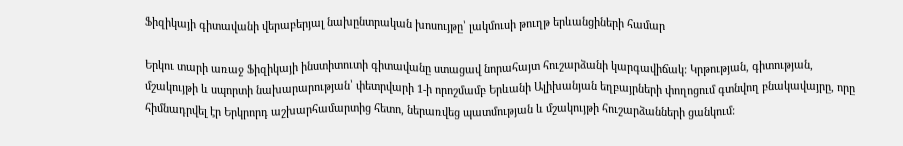Ֆիզիկայի գիտավանի վերաբերյալ նախընտրական խոսույթը՝ լակմուսի թուղթ երևանցիների համար

Երկու տարի առաջ Ֆիզիկայի ինստիտուտի գիտավանը ստացավ նորահայտ հուշարձանի կարգավիճակ: Կրթության, գիտության, մշակույթի և սպորտի նախարարության՝ փետրվարի 1-ի որոշմամբ Երևանի Ալիխանյան եղբայրների փողոցում գտնվող բնակավայրը, որը հիմնադրվել էր Երկրորդ աշխարհամարտից հետո, ներառվեց պատմության և մշակույթի հուշարձանների ցանկում: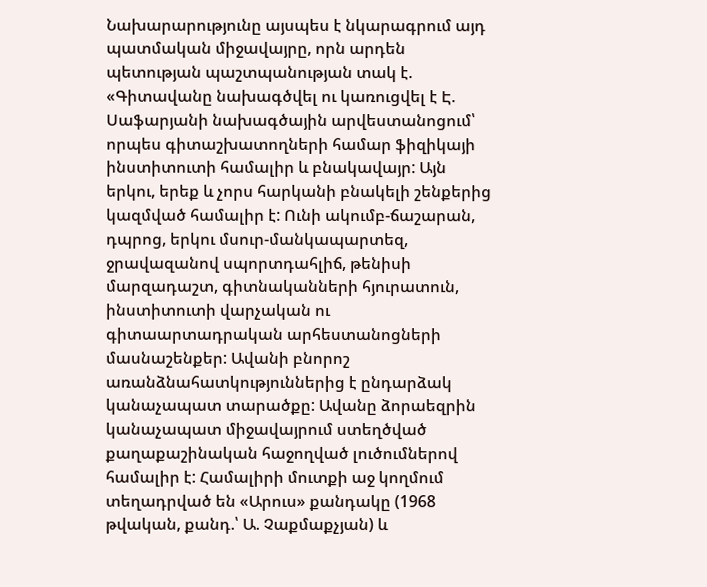Նախարարությունը այսպես է նկարագրում այդ պատմական միջավայրը, որն արդեն պետության պաշտպանության տակ է. «Գիտավանը նախագծվել ու կառուցվել է Է. Սաֆարյանի նախագծային արվեստանոցում՝ որպես գիտաշխատողների համար ֆիզիկայի ինստիտուտի համալիր և բնակավայր: Այն երկու, երեք և չորս հարկանի բնակելի շենքերից կազմված համալիր է: Ունի ակումբ-ճաշարան, դպրոց, երկու մսուր-մանկապարտեզ, ջրավազանով սպորտդահլիճ, թենիսի մարզադաշտ, գիտնականների հյուրատուն, ինստիտուտի վարչական ու գիտաարտադրական արհեստանոցների մասնաշենքեր: Ավանի բնորոշ առանձնահատկություններից է ընդարձակ կանաչապատ տարածքը: Ավանը ձորաեզրին կանաչապատ միջավայրում ստեղծված քաղաքաշինական հաջողված լուծումներով համալիր է: Համալիրի մուտքի աջ կողմում տեղադրված են «Արուս» քանդակը (1968 թվական, քանդ.՝ Ա. Չաքմաքչյան) և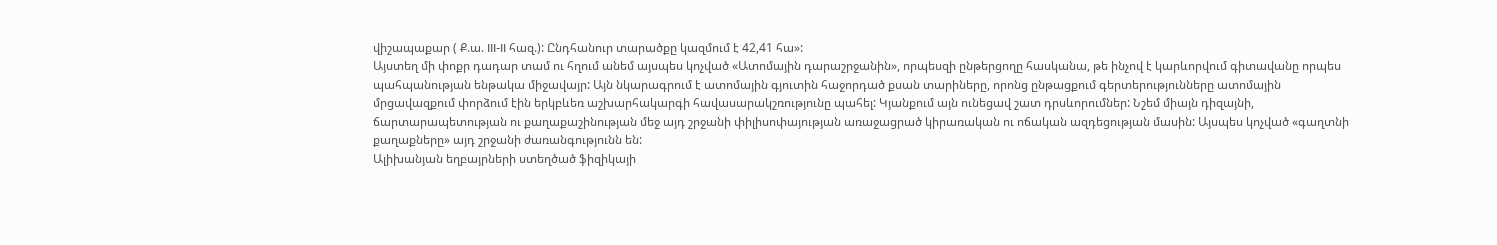վիշապաքար ( Ք.ա. III-II հազ.): Ընդհանուր տարածքը կազմում է 42,41 հա»:
Այստեղ մի փոքր դադար տամ ու հղում անեմ այսպես կոչված «Ատոմային դարաշրջանին», որպեսզի ընթերցողը հասկանա, թե ինչով է կարևորվում գիտավանը որպես պահպանության ենթակա միջավայր: Այն նկարագրում է ատոմային գյուտին հաջորդած քսան տարիները, որոնց ընթացքում գերտերությունները ատոմային մրցավազքում փորձում էին երկբևեռ աշխարհակարգի հավասարակշռությունը պահել: Կյանքում այն ունեցավ շատ դրսևորումներ: Նշեմ միայն դիզայնի, ճարտարապետության ու քաղաքաշինության մեջ այդ շրջանի փիլիսոփայության առաջացրած կիրառական ու ոճական ազդեցության մասին: Այսպես կոչված «գաղտնի քաղաքները» այդ շրջանի ժառանգությունն են:
Ալիխանյան եղբայրների ստեղծած ֆիզիկայի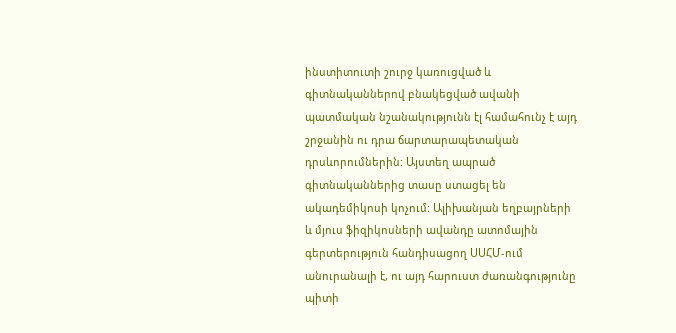ինստիտուտի շուրջ կառուցված և գիտնականներով բնակեցված ավանի պատմական նշանակությունն էլ համահունչ է այդ շրջանին ու դրա ճարտարապետական դրսևորումներին: Այստեղ ապրած գիտնականներից տասը ստացել են ակադեմիկոսի կոչում: Ալիխանյան եղբայրների և մյուս ֆիզիկոսների ավանդը ատոմային գերտերություն հանդիսացող ՍՍՀՄ-ում անուրանալի է, ու այդ հարուստ ժառանգությունը պիտի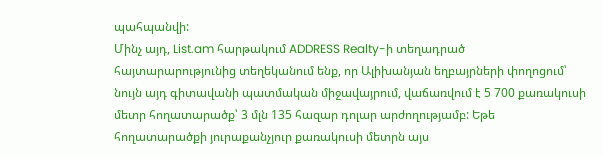պահպանվի:
Մինչ այդ, List.am հարթակում ADDRESS Realty-ի տեղադրած հայտարարությունից տեղեկանում ենք, որ Ալիխանյան եղբայրների փողոցում՝ նույն այդ գիտավանի պատմական միջավայրում, վաճառվում է 5 700 քառակուսի մետր հողատարածք՝ 3 մլն 135 հազար դոլար արժողությամբ: Եթե հողատարածքի յուրաքանչյուր քառակուսի մետրն այս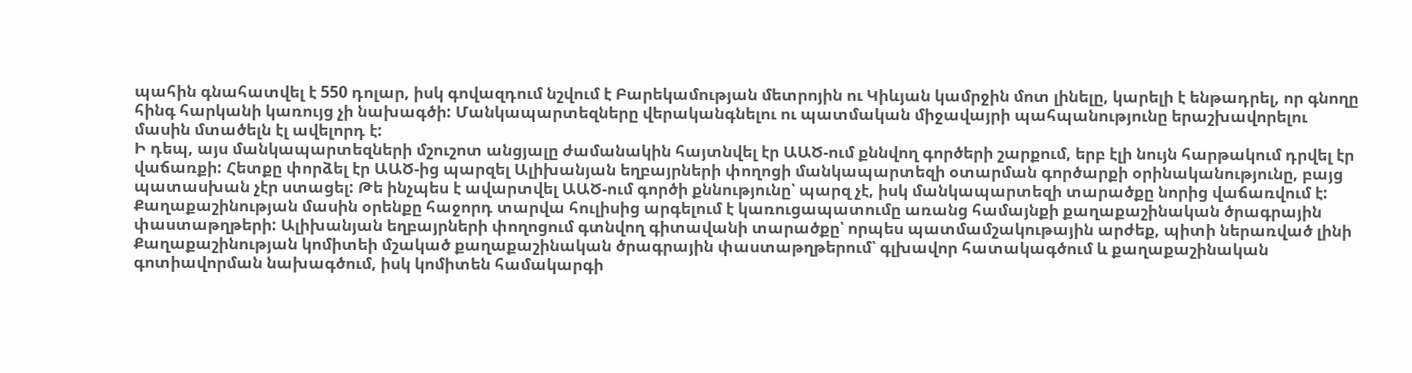պահին գնահատվել է 550 դոլար, իսկ գովազդում նշվում է Բարեկամության մետրոյին ու Կիևյան կամրջին մոտ լինելը, կարելի է ենթադրել, որ գնողը հինգ հարկանի կառույց չի նախագծի: Մանկապարտեզները վերականգնելու ու պատմական միջավայրի պահպանությունը երաշխավորելու մասին մտածելն էլ ավելորդ է:
Ի դեպ, այս մանկապարտեզների մշուշոտ անցյալը ժամանակին հայտնվել էր ԱԱԾ-ում քննվող գործերի շարքում, երբ էլի նույն հարթակում դրվել էր վաճառքի: Հետքը փորձել էր ԱԱԾ-ից պարզել Ալիխանյան եղբայրների փողոցի մանկապարտեզի օտարման գործարքի օրինականությունը, բայց պատասխան չէր ստացել: Թե ինչպես է ավարտվել ԱԱԾ-ում գործի քննությունը՝ պարզ չէ, իսկ մանկապարտեզի տարածքը նորից վաճառվում է:
Քաղաքաշինության մասին օրենքը հաջորդ տարվա հուլիսից արգելում է կառուցապատումը առանց համայնքի քաղաքաշինական ծրագրային փաստաթղթերի: Ալիխանյան եղբայրների փողոցում գտնվող գիտավանի տարածքը՝ որպես պատմամշակութային արժեք, պիտի ներառված լինի Քաղաքաշինության կոմիտեի մշակած քաղաքաշինական ծրագրային փաստաթղթերում՝ գլխավոր հատակագծում և քաղաքաշինական գոտիավորման նախագծում, իսկ կոմիտեն համակարգի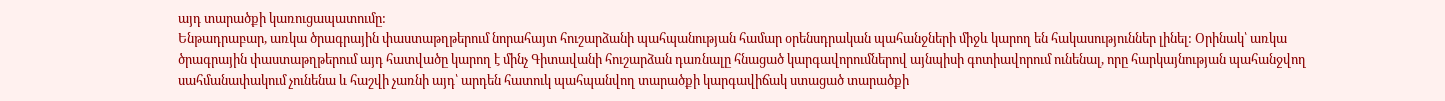այդ տարածքի կառուցապատումը:
Ենթադրաբար, առկա ծրագրային փաստաթղթերում նորահայտ հուշարձանի պահպանության համար օրենսդրական պահանջների միջև կարող են հակասություններ լինել: Օրինակ՝ առկա ծրագրային փաստաթղթերում այդ հատվածը կարող է մինչ Գիտավանի հուշարձան դառնալը հնացած կարգավորումներով այնպիսի գոտիավորում ունենալ, որը հարկայնության պահանջվող սահմանափակում չունենա և հաշվի չառնի այդ՝ արդեն հատուկ պահպանվող տարածքի կարգավիճակ ստացած տարածքի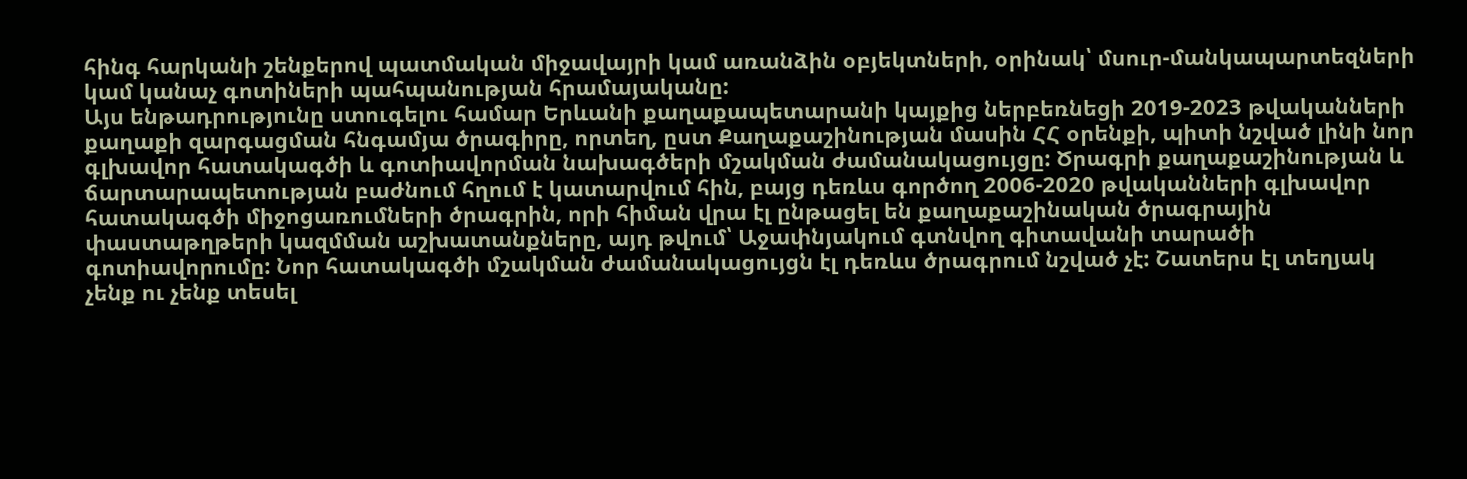հինգ հարկանի շենքերով պատմական միջավայրի կամ առանձին օբյեկտների, օրինակ՝ մսուր-մանկապարտեզների կամ կանաչ գոտիների պահպանության հրամայականը:
Այս ենթադրությունը ստուգելու համար Երևանի քաղաքապետարանի կայքից ներբեռնեցի 2019-2023 թվականների քաղաքի զարգացման հնգամյա ծրագիրը, որտեղ, ըստ Քաղաքաշինության մասին ՀՀ օրենքի, պիտի նշված լինի նոր գլխավոր հատակագծի և գոտիավորման նախագծերի մշակման ժամանակացույցը: Ծրագրի քաղաքաշինության և ճարտարապետության բաժնում հղում է կատարվում հին, բայց դեռևս գործող 2006-2020 թվականների գլխավոր հատակագծի միջոցառումների ծրագրին, որի հիման վրա էլ ընթացել են քաղաքաշինական ծրագրային փաստաթղթերի կազմման աշխատանքները, այդ թվում՝ Աջափնյակում գտնվող գիտավանի տարածի գոտիավորումը: Նոր հատակագծի մշակման ժամանակացույցն էլ դեռևս ծրագրում նշված չէ: Շատերս էլ տեղյակ չենք ու չենք տեսել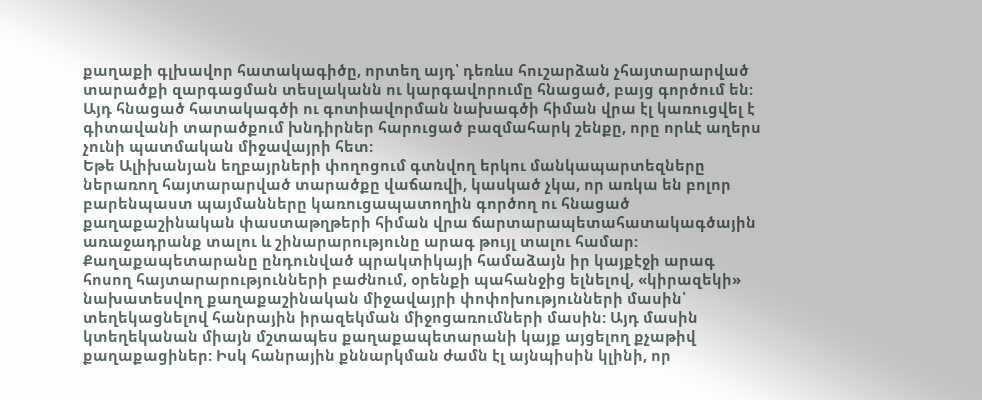քաղաքի գլխավոր հատակագիծը, որտեղ այդ՝ դեռևս հուշարձան չհայտարարված տարածքի զարգացման տեսլականն ու կարգավորումը հնացած, բայց գործում են: Այդ հնացած հատակագծի ու գոտիավորման նախագծի հիման վրա էլ կառուցվել է գիտավանի տարածքում խնդիրներ հարուցած բազմահարկ շենքը, որը որևէ աղերս չունի պատմական միջավայրի հետ:
Եթե Ալիխանյան եղբայրների փողոցում գտնվող երկու մանկապարտեզները ներառող հայտարարված տարածքը վաճառվի, կասկած չկա, որ առկա են բոլոր բարենպաստ պայմանները կառուցապատողին գործող ու հնացած քաղաքաշինական փաստաթղթերի հիման վրա ճարտարապետահատակագծային առաջադրանք տալու և շինարարությունը արագ թույլ տալու համար:
Քաղաքապետարանը ընդունված պրակտիկայի համաձայն իր կայքէջի արագ հոսող հայտարարությունների բաժնում, օրենքի պահանջից ելնելով, «կիրազեկի» նախատեսվող քաղաքաշինական միջավայրի փոփոխությունների մասին՝ տեղեկացնելով հանրային իրազեկման միջոցառումների մասին: Այդ մասին կտեղեկանան միայն մշտապես քաղաքապետարանի կայք այցելող քչաթիվ քաղաքացիներ: Իսկ հանրային քննարկման ժամն էլ այնպիսին կլինի, որ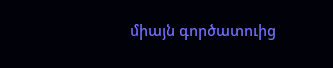միայն գործատուից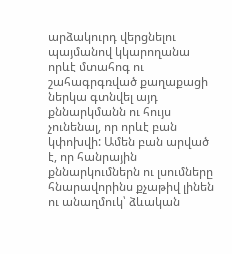արձակուրդ վերցնելու պայմանով կկարողանա որևէ մտահոգ ու շահագրգռված քաղաքացի ներկա գտնվել այդ քննարկմանն ու հույս չունենալ, որ որևէ բան կփոխվի: Ամեն բան արված է, որ հանրային քննարկումներն ու լսումները հնարավորինս քչաթիվ լինեն ու անաղմուկ՝ ձևական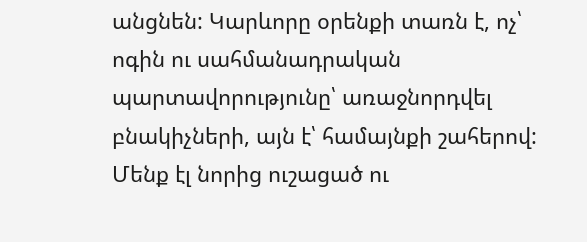անցնեն: Կարևորը օրենքի տառն է, ոչ՝ ոգին ու սահմանադրական պարտավորությունը՝ առաջնորդվել բնակիչների, այն է՝ համայնքի շահերով:
Մենք էլ նորից ուշացած ու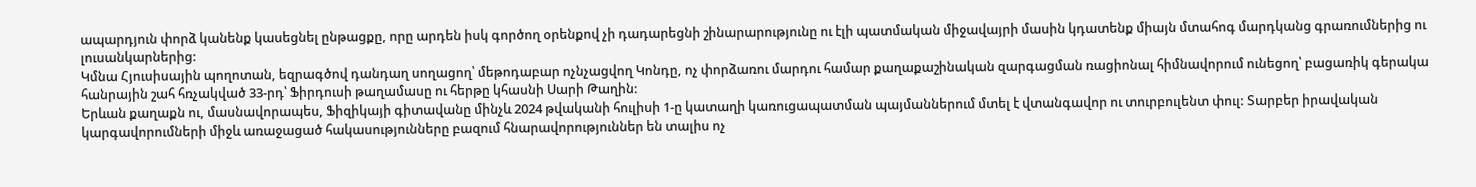ապարդյուն փորձ կանենք կասեցնել ընթացքը, որը արդեն իսկ գործող օրենքով չի դադարեցնի շինարարությունը ու էլի պատմական միջավայրի մասին կդատենք միայն մտահոգ մարդկանց գրառումներից ու լուսանկարներից:
Կմնա Հյուսիսային պողոտան, եզրագծով դանդաղ սողացող՝ մեթոդաբար ոչնչացվող Կոնդը, ոչ փորձառու մարդու համար քաղաքաշինական զարգացման ռացիոնալ հիմնավորում ունեցող՝ բացառիկ գերակա հանրային շահ հռչակված 33-րդ՝ Ֆիրդուսի թաղամասը ու հերթը կհասնի Սարի Թաղին:
Երևան քաղաքն ու, մասնավորապես, Ֆիզիկայի գիտավանը մինչև 2024 թվականի հուլիսի 1-ը կատաղի կառուցապատման պայմաններում մտել է վտանգավոր ու տուրբուլենտ փուլ: Տարբեր իրավական կարգավորումների միջև առաջացած հակասությունները բազում հնարավորություններ են տալիս ոչ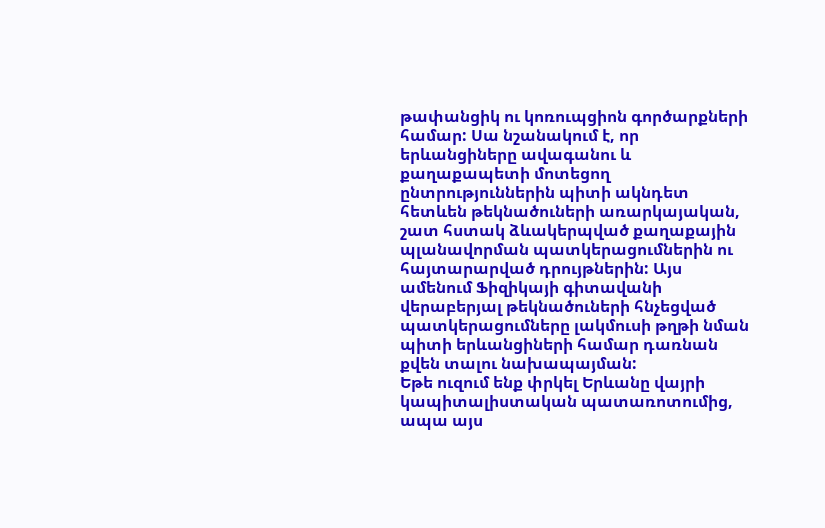թափանցիկ ու կոռուպցիոն գործարքների համար: Սա նշանակում է, որ երևանցիները ավագանու և քաղաքապետի մոտեցող ընտրություններին պիտի ակնդետ հետևեն թեկնածուների առարկայական, շատ հստակ ձևակերպված քաղաքային պլանավորման պատկերացումներին ու հայտարարված դրույթներին: Այս ամենում Ֆիզիկայի գիտավանի վերաբերյալ թեկնածուների հնչեցված պատկերացումները լակմուսի թղթի նման պիտի երևանցիների համար դառնան քվեն տալու նախապայման:
Եթե ուզում ենք փրկել Երևանը վայրի կապիտալիստական պատառոտումից, ապա այս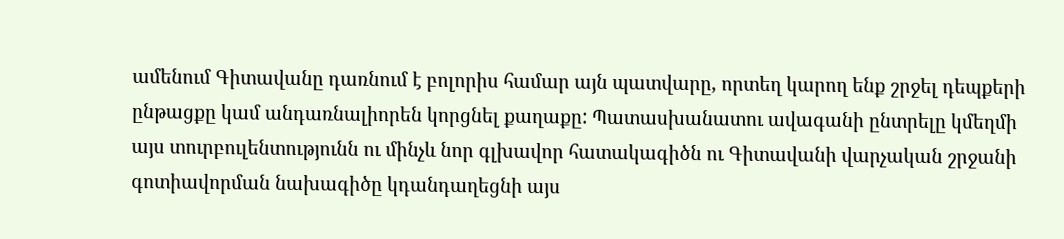ամենում Գիտավանը դառնում է բոլորիս համար այն պատվարը, որտեղ կարող ենք շրջել դեպքերի ընթացքը կամ անդառնալիորեն կորցնել քաղաքը: Պատասխանատու ավագանի ընտրելը կմեղմի այս տուրբուլենտությունն ու մինչև նոր գլխավոր հատակագիծն ու Գիտավանի վարչական շրջանի գոտիավորման նախագիծը կդանդաղեցնի այս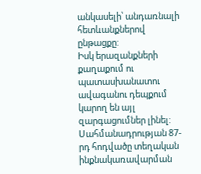անկասելի՝ անդառնալի հետևանքներով ընթացքը:
Իսկ երազանքների քաղաքում ու պատասխանատու ավագանու դեպքում կարող են այլ զարգացումներ լինել:
Սահմանադրության 87-րդ հոդվածը տեղական ինքնակառավարման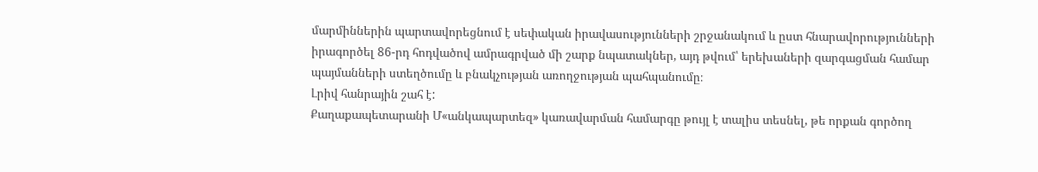մարմիններին պարտավորեցնում է սեփական իրավասությունների շրջանակում և ըստ հնարավորությունների իրագործել 86-րդ հոդվածով ամրագրված մի շարք նպատակներ, այդ թվում՝ երեխաների զարգացման համար պայմանների ստեղծումը և բնակչության առողջության պահպանումը։
Լրիվ հանրային շահ է:
Քաղաքապետարանի Մ«անկապարտեզ» կառավարման համարգը թույլ է տալիս տեսնել, թե որքան գործող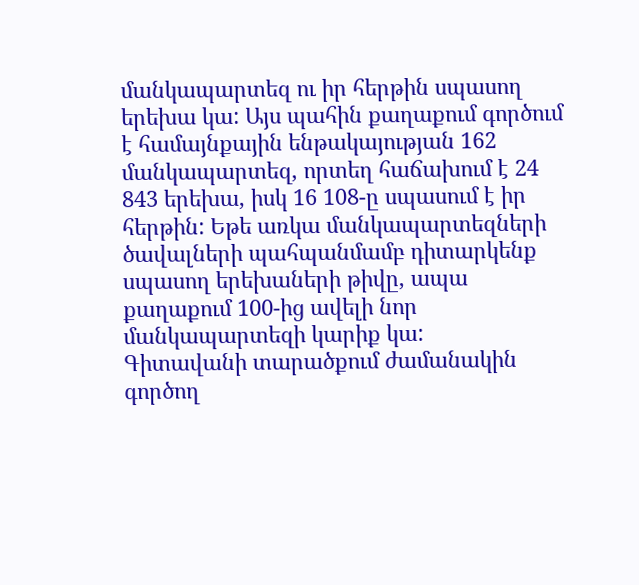մանկապարտեզ ու իր հերթին սպասող երեխա կա: Այս պահին քաղաքում գործում է համայնքային ենթակայության 162 մանկապարտեզ, որտեղ հաճախում է 24 843 երեխա, իսկ 16 108-ը սպասում է իր հերթին: Եթե առկա մանկապարտեզների ծավալների պահպանմամբ դիտարկենք սպասող երեխաների թիվը, ապա քաղաքում 100-ից ավելի նոր մանկապարտեզի կարիք կա:
Գիտավանի տարածքում ժամանակին գործող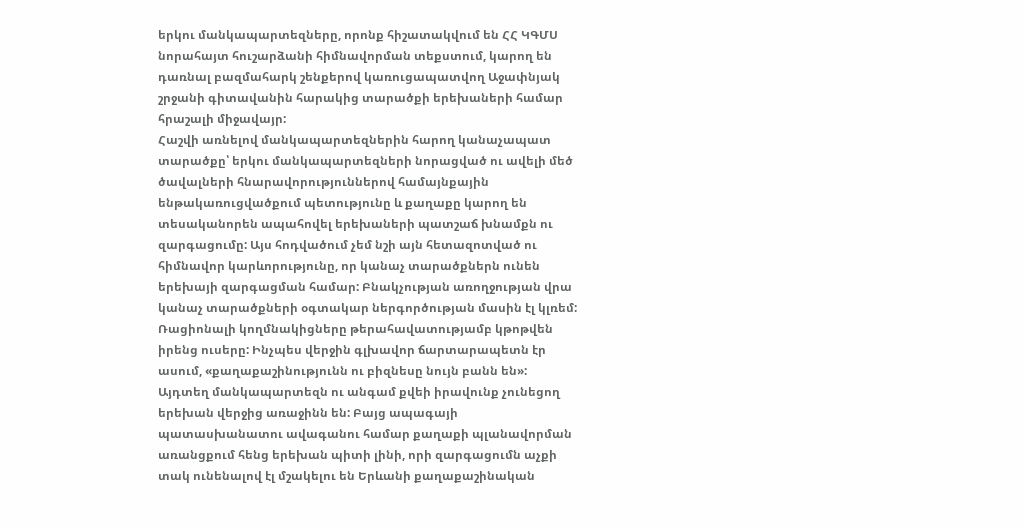երկու մանկապարտեզները, որոնք հիշատակվում են ՀՀ ԿԳՄՍ նորահայտ հուշարձանի հիմնավորման տեքստում, կարող են դառնալ բազմահարկ շենքերով կառուցապատվող Աջափնյակ շրջանի գիտավանին հարակից տարածքի երեխաների համար հրաշալի միջավայր:
Հաշվի առնելով մանկապարտեզներին հարող կանաչապատ տարածքը՝ երկու մանկապարտեզների նորացված ու ավելի մեծ ծավալների հնարավորություններով համայնքային ենթակառուցվածքում պետությունը և քաղաքը կարող են տեսականորեն ապահովել երեխաների պատշաճ խնամքն ու զարգացումը: Այս հոդվածում չեմ նշի այն հետազոտված ու հիմնավոր կարևորությունը, որ կանաչ տարածքներն ունեն երեխայի զարգացման համար: Բնակչության առողջության վրա կանաչ տարածքների օգտակար ներգործության մասին էլ կլռեմ:
Ռացիոնալի կողմնակիցները թերահավատությամբ կթոթվեն իրենց ուսերը: Ինչպես վերջին գլխավոր ճարտարապետն էր ասում, «քաղաքաշինությունն ու բիզնեսը նույն բանն են»: Այդտեղ մանկապարտեզն ու անգամ քվեի իրավունք չունեցող երեխան վերջից առաջինն են: Բայց ապագայի պատասխանատու ավագանու համար քաղաքի պլանավորման առանցքում հենց երեխան պիտի լինի, որի զարգացումն աչքի տակ ունենալով էլ մշակելու են Երևանի քաղաքաշինական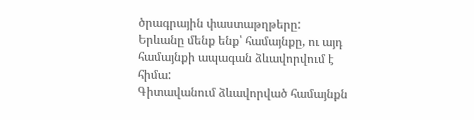ծրագրային փաստաթղթերը:
Երևանը մենք ենք՝ համայնքը, ու այդ համայնքի ապագան ձևավորվում է հիմա:
Գիտավանում ձևավորված համայնքն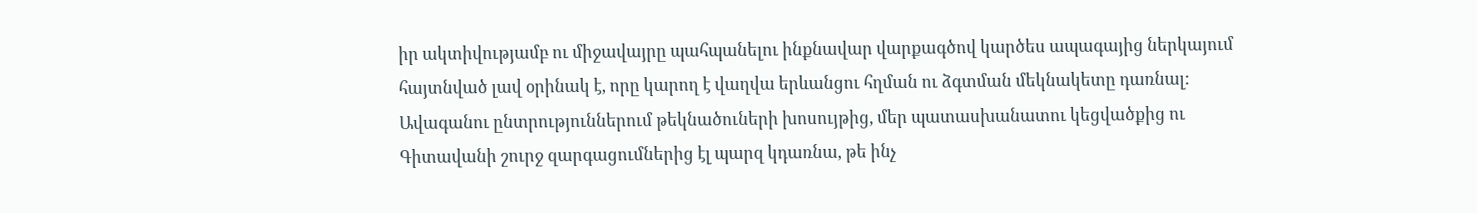իր ակտիվությամբ ու միջավայրը պահպանելու ինքնավար վարքագծով կարծես ապագայից ներկայում հայտնված լավ օրինակ է, որը կարող է վաղվա երևանցու հղման ու ձգտման մեկնակետը դառնալ:
Ավագանու ընտրություններում թեկնածուների խոսույթից, մեր պատասխանատու կեցվածքից ու Գիտավանի շուրջ զարգացումներից էլ պարզ կդառնա, թե ինչ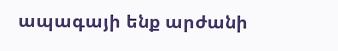ապագայի ենք արժանի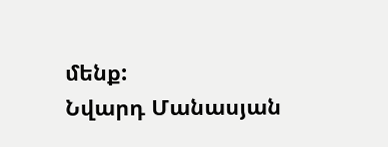մենք:
Նվարդ Մանասյան